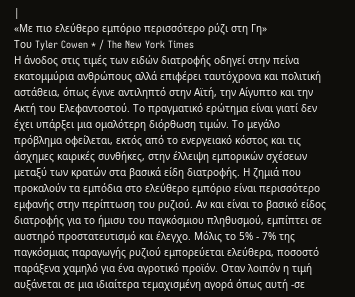|
«Με πιο ελεύθερο εμπόριο περισσότερο ρύζι στη Γη»
Του Tyler Cowen * / The New York Times
Η άνοδος στις τιμές των ειδών διατροφής οδηγεί στην πείνα εκατομμύρια ανθρώπους αλλά επιφέρει ταυτόχρονα και πολιτική αστάθεια, όπως έγινε αντιληπτό στην Αϊτή, την Αίγυπτο και την Ακτή του Ελεφαντοστού. Το πραγματικό ερώτημα είναι γιατί δεν έχει υπάρξει μια ομαλότερη διόρθωση τιμών. Το μεγάλο πρόβλημα οφείλεται, εκτός από το ενεργειακό κόστος και τις άσχημες καιρικές συνθήκες, στην έλλειψη εμπορικών σχέσεων μεταξύ των κρατών στα βασικά είδη διατροφής. Η ζημιά που προκαλούν τα εμπόδια στο ελεύθερο εμπόριο είναι περισσότερο εμφανής στην περίπτωση του ρυζιού. Αν και είναι το βασικό είδος διατροφής για το ήμισυ του παγκόσμιου πληθυσμού, εμπίπτει σε αυστηρό προστατευτισμό και έλεγχο. Μόλις το 5% - 7% της παγκόσμιας παραγωγής ρυζιού εμπορεύεται ελεύθερα, ποσοστό παράξενα χαμηλό για ένα αγροτικό προϊόν. Οταν λοιπόν η τιμή αυξάνεται σε μια ιδιαίτερα τεμαχισμένη αγορά όπως αυτή -σε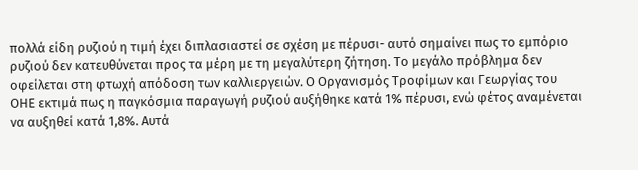πολλά είδη ρυζιού η τιμή έχει διπλασιαστεί σε σχέση με πέρυσι- αυτό σημαίνει πως το εμπόριο ρυζιού δεν κατευθύνεται προς τα μέρη με τη μεγαλύτερη ζήτηση. Το μεγάλο πρόβλημα δεν οφείλεται στη φτωχή απόδοση των καλλιεργειών. Ο Οργανισμός Τροφίμων και Γεωργίας του ΟΗΕ εκτιμά πως η παγκόσμια παραγωγή ρυζιού αυξήθηκε κατά 1% πέρυσι, ενώ φέτος αναμένεται να αυξηθεί κατά 1,8%. Αυτά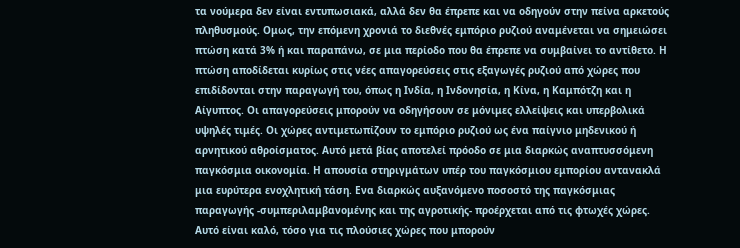τα νούμερα δεν είναι εντυπωσιακά, αλλά δεν θα έπρεπε και να οδηγούν στην πείνα αρκετούς πληθυσμούς. Ομως, την επόμενη χρονιά το διεθνές εμπόριο ρυζιού αναμένεται να σημειώσει πτώση κατά 3% ή και παραπάνω, σε μια περίοδο που θα έπρεπε να συμβαίνει το αντίθετο. Η πτώση αποδίδεται κυρίως στις νέες απαγορεύσεις στις εξαγωγές ρυζιού από χώρες που επιδίδονται στην παραγωγή του, όπως η Ινδία, η Ινδονησία, η Κίνα, η Καμπότζη και η Αίγυπτος. Οι απαγορεύσεις μπορούν να οδηγήσουν σε μόνιμες ελλείψεις και υπερβολικά υψηλές τιμές. Οι χώρες αντιμετωπίζουν το εμπόριο ρυζιού ως ένα παίγνιο μηδενικού ή αρνητικού αθροίσματος. Αυτό μετά βίας αποτελεί πρόοδο σε μια διαρκώς αναπτυσσόμενη παγκόσμια οικονομία. Η απουσία στηριγμάτων υπέρ του παγκόσμιου εμπορίου αντανακλά μια ευρύτερα ενοχλητική τάση. Ενα διαρκώς αυξανόμενο ποσοστό της παγκόσμιας παραγωγής -συμπεριλαμβανομένης και της αγροτικής- προέρχεται από τις φτωχές χώρες. Αυτό είναι καλό, τόσο για τις πλούσιες χώρες που μπορούν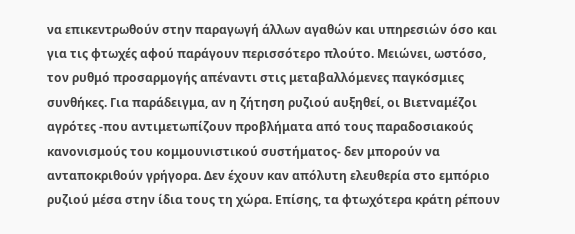να επικεντρωθούν στην παραγωγή άλλων αγαθών και υπηρεσιών όσο και για τις φτωχές αφού παράγουν περισσότερο πλούτο. Μειώνει, ωστόσο, τον ρυθμό προσαρμογής απέναντι στις μεταβαλλόμενες παγκόσμιες συνθήκες. Για παράδειγμα, αν η ζήτηση ρυζιού αυξηθεί, οι Βιετναμέζοι αγρότες -που αντιμετωπίζουν προβλήματα από τους παραδοσιακούς κανονισμούς του κομμουνιστικού συστήματος- δεν μπορούν να ανταποκριθούν γρήγορα. Δεν έχουν καν απόλυτη ελευθερία στο εμπόριο ρυζιού μέσα στην ίδια τους τη χώρα. Επίσης, τα φτωχότερα κράτη ρέπουν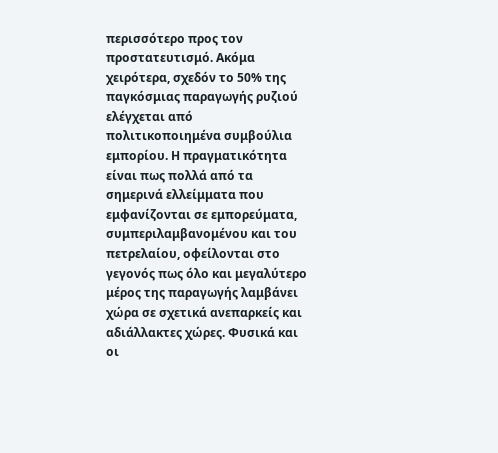περισσότερο προς τον προστατευτισμό. Ακόμα χειρότερα, σχεδόν το 50% της παγκόσμιας παραγωγής ρυζιού ελέγχεται από πολιτικοποιημένα συμβούλια εμπορίου. Η πραγματικότητα είναι πως πολλά από τα σημερινά ελλείμματα που εμφανίζονται σε εμπορεύματα, συμπεριλαμβανομένου και του πετρελαίου, οφείλονται στο γεγονός πως όλο και μεγαλύτερο μέρος της παραγωγής λαμβάνει χώρα σε σχετικά ανεπαρκείς και αδιάλλακτες χώρες. Φυσικά και οι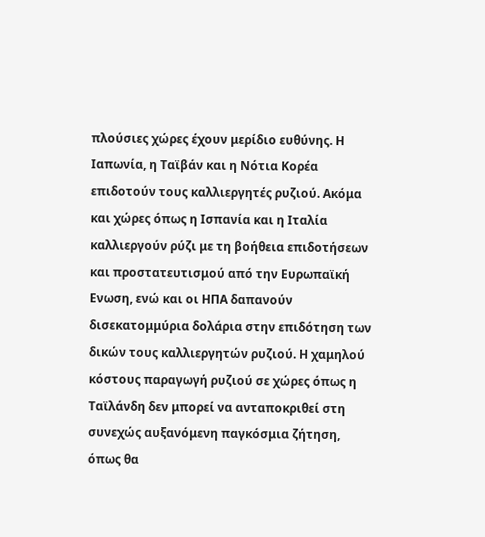πλούσιες χώρες έχουν μερίδιο ευθύνης. Η Ιαπωνία, η Ταϊβάν και η Νότια Κορέα επιδοτούν τους καλλιεργητές ρυζιού. Ακόμα και χώρες όπως η Ισπανία και η Ιταλία καλλιεργούν ρύζι με τη βοήθεια επιδοτήσεων και προστατευτισμού από την Ευρωπαϊκή Ενωση, ενώ και οι ΗΠΑ δαπανούν δισεκατομμύρια δολάρια στην επιδότηση των δικών τους καλλιεργητών ρυζιού. Η χαμηλού κόστους παραγωγή ρυζιού σε χώρες όπως η Ταϊλάνδη δεν μπορεί να ανταποκριθεί στη συνεχώς αυξανόμενη παγκόσμια ζήτηση, όπως θα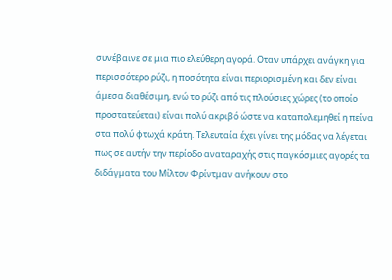συνέβαινε σε μια πιο ελεύθερη αγορά. Οταν υπάρχει ανάγκη για περισσότερο ρύζι, η ποσότητα είναι περιορισμένη και δεν είναι άμεσα διαθέσιμη, ενώ το ρύζι από τις πλούσιες χώρες (το οποίο προστατεύεται) είναι πολύ ακριβό ώστε να καταπολεμηθεί η πείνα στα πολύ φτωχά κράτη. Τελευταία έχει γίνει της μόδας να λέγεται πως σε αυτήν την περίοδο αναταραχής στις παγκόσμιες αγορές τα διδάγματα του Μίλτον Φρίντμαν ανήκουν στο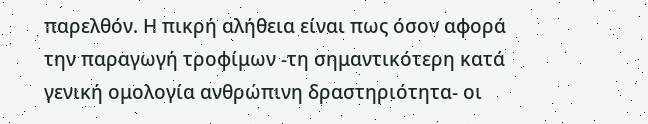παρελθόν. Η πικρή αλήθεια είναι πως όσον αφορά την παραγωγή τροφίμων -τη σημαντικότερη κατά γενική ομολογία ανθρώπινη δραστηριότητα- οι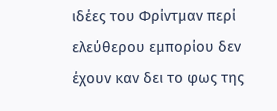ιδέες του Φρίντμαν περί ελεύθερου εμπορίου δεν έχουν καν δει το φως της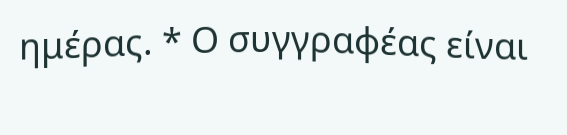ημέρας. * Ο συγγραφέας είναι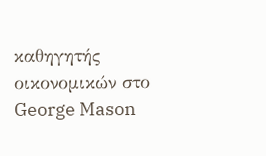καθηγητής οικονομικών στο George Mason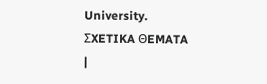University.
ΣXETIKA ΘEMATA
|